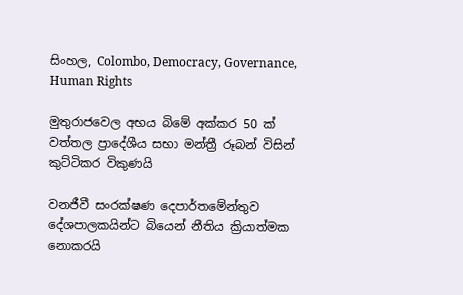සිංහල, Colombo, Democracy, Governance, Human Rights

මුතුරාජවෙල අභය බිමේ අක්කර 50 ක් වත්තල ප්‍රාදේශීය සභා මන්ත්‍රී රූබන් විසින් කුට්ටිකර විකුණයි

වනජීවී සංරක්ෂණ දෙපාර්තමේන්තුව දේශපාලකයින්ට බියෙන් නීතිය ක්‍රියාත්මක නොකරයි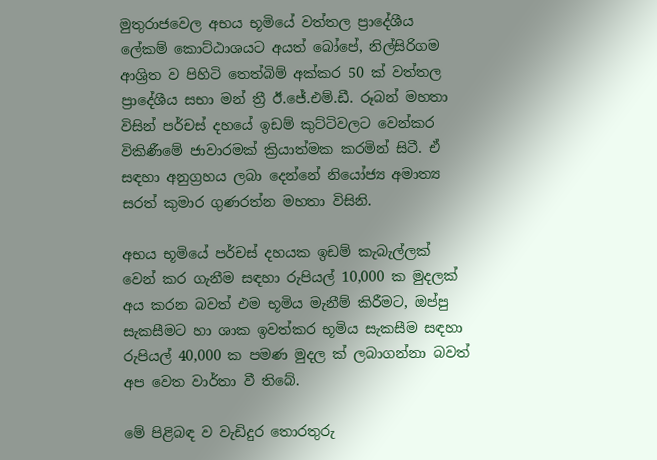මුතුරාජවෙල අභය භූමියේ වත්තල ප්‍රාදේශීය ලේකම් කොට්ඨාශයට අයත් බෝපේ, නිල්සිරිගම ආශ්‍රිත ව පිහිටි තෙත්බිම් අක්කර 50 ක් වත්තල ප්‍රාදේශීය සභා මන් ත්‍රී ඊ.ජේ.එම්.ඩී. රූබන් මහතා විසින් පර්චස් දහයේ ඉඩම් කුට්ටිවලට වෙන්කර විකිණීමේ ජාවාරමක් ක්‍රියාත්මක කරමින් සිටී. ඒ සඳහා අනුග්‍රහය ලබා දෙන්නේ නියෝජ්‍ය අමාත්‍ය සරත් කුමාර ගුණරත්න මහතා විසිනි.

අභය භූමියේ පර්චස් දහයක ඉඩම් කැබැල්ලක් වෙන් කර ගැනීම සඳහා රුපියල් 10,000 ක මුදලක් අය කරන බවත් එම භූමිය මැනීම් කිරීමට, ඔප්පු සැකසීමට හා ශාක ඉවත්කර භූමිය සැකසීම සඳහා රුපියල් 40,000 ක පමණ මුදල ක් ලබාගන්නා බවත් අප වෙත වාර්තා වී තිබේ.

මේ පිළිබඳ ව වැඩිදුර තොරතුරු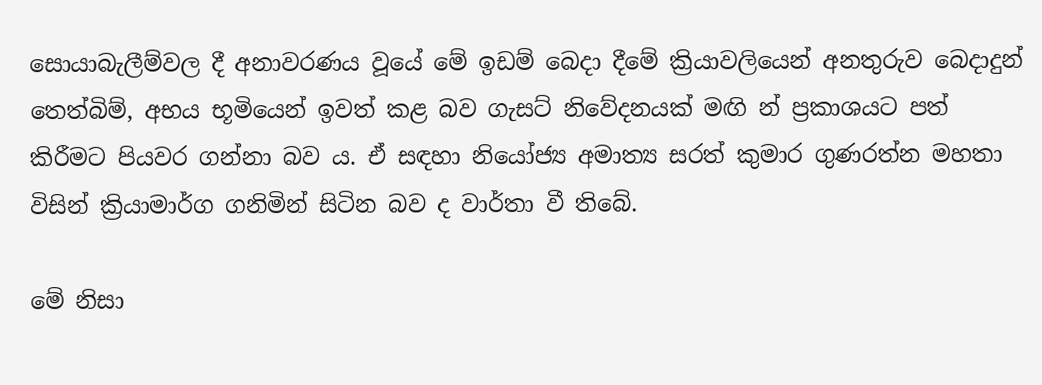සොයාබැලීම්වල දී අනාවරණය වූයේ මේ ඉඩම් බෙදා දීමේ ක්‍රියාවලියෙන් අනතුරුව බෙදාදුන් තෙත්බිම්, අභය භූමියෙන් ඉවත් කළ බව ගැසට් නිවේදනයක් මඟි න් ප්‍රකාශයට පත් කිරීමට පියවර ගන්නා බව ය. ඒ සඳහා නියෝජ්‍ය අමාත්‍ය සරත් කුමාර ගුණරත්න මහතා විසින් ක්‍රියාමාර්ග ගනිමින් සිටින බව ද වාර්තා වී තිබේ.

මේ නිසා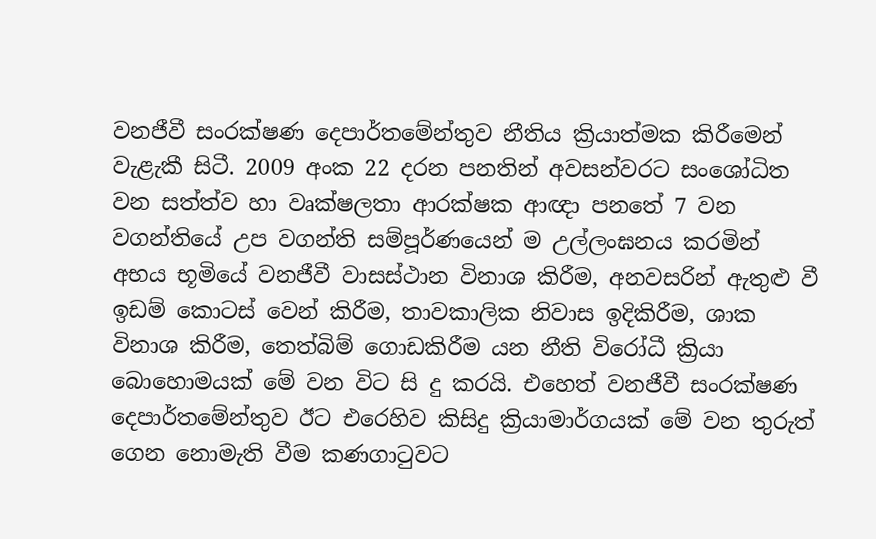වනජීවී සංරක්ෂණ දෙපාර්තමේන්තුව නීතිය ක්‍රියාත්මක කිරීමෙන් වැළැකී සිටී. 2009 අංක 22 දරන පනතින් අවසන්වරට සංශෝධිත වන සත්ත්ව හා වෘක්ෂලතා ආරක්ෂක ආඥා පනතේ 7 වන වගන්තියේ උප වගන්ති සම්පූර්ණයෙන් ම උල්ලංඝනය කරමින් අභය භූමියේ වනජීවී වාසස්ථාන විනාශ කිරීම, අනවසරින් ඇතුළු වී ඉඩම් කොටස් වෙන් කිරීම, තාවකාලික නිවාස ඉදිකිරීම, ශාක විනාශ කිරීම, තෙත්බිම් ගොඩකිරීම යන නීති විරෝධී ක්‍රියා බොහොමයක් මේ වන විට සි දු කරයි. එහෙත් වනජීවී සංරක්ෂණ දෙපාර්තමේන්තුව ඊට එරෙහිව කිසිදු ක්‍රියාමාර්ගයක් මේ වන තුරුත් ගෙන නොමැති වීම කණගාටුවට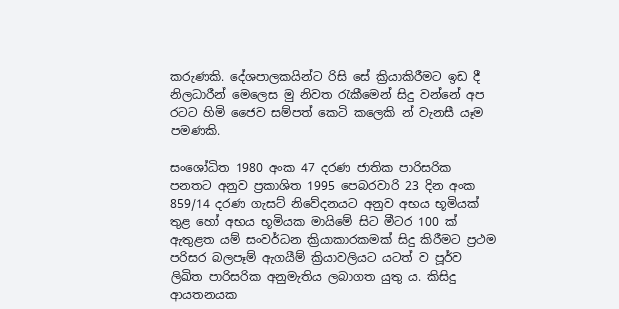කරුණකි. දේශපාලකයින්ට රිසි සේ ක්‍රියාකිරීමට ඉඩ දී නිලධාරීන් මෙලෙස මු නිවත රැකීමෙන් සිදු වන්නේ අප රටට හිමි ජෛව සම්පත් කෙටි කලෙකි න් වැනසී යෑම පමණකි.

සංශෝධිත 1980 අංක 47 දරණ ජාතික පාරිසරික පනතට අනුව ප්‍රකාශිත 1995 පෙබරවාරි 23 දින අංක 859/14 දරණ ගැසට් නිවේදනයට අනුව අභය භූමියක් තුළ හෝ අභය භූමියක මායිමේ සිට මීටර 100 ක් ඇතුළත යම් සංවර්ධන ක්‍රියාකාරකමක් සිදු කිරීමට ප්‍රථම පරිසර බලපෑම් ඇගයීම් ක්‍රියාවලියට යටත් ව පූර්ව ලිඛිත පාරිසරික අනුමැතිය ලබාගත යුතු ය. කිසිදු ආයතනයක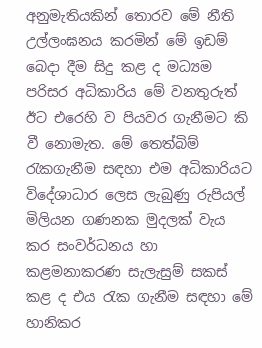අනුමැතියකින් තොරව මේ නීති උල්ලංඝනය කරමින් මේ ඉඩම් බෙදා දීම සිදු කළ ද මධ්‍යම පරිසර අධිකාරිය මේ වනතුරුත් ඊට එරෙහි ව පියවර ගැනීමට කි වී නොමැත. මේ තෙත්බිම් රැකගැනීම සඳහා එම අධිකාරියට විදේශාධාර ලෙස ලැබුණු රුපියල් මිලියන ගණනක මුදලක් වැය කර සංවර්ධනය හා කළමනාකරණ සැලැසුම් සකස් කළ ද එය රැක ගැනීම සඳහා මේ හානිකර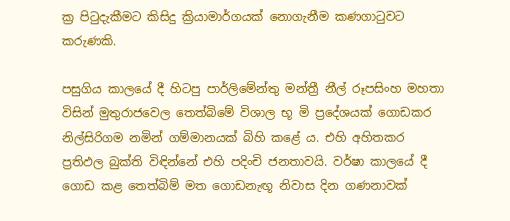ක්‍ර පිටුදැකීමට කිසිදු ක්‍රියාමාර්ගයක් නොගැනීම කණගාටුවට කරුණකි.

පසුගිය කාලයේ දී හිටපු පාර්ලිමේන්තු මන්ත්‍රී නීල් රූපසිංහ මහතා විසින් මුතුරාජවෙල තෙත්බිමේ විශාල භූ මි ප්‍රදේශයක් ගොඩකර නිල්සිරිගම නමින් ගම්මානයක් බිහි කළේ ය. එහි අහිතකර ප්‍රතිඵල බුක්ති විඳින්නේ එහි පදිංචි ජනතාවයි. වර්ෂා කාලයේ දී ගොඩ කළ තෙත්බිම් මත ගොඩනැඟූ නිවාස දින ගණනාවක්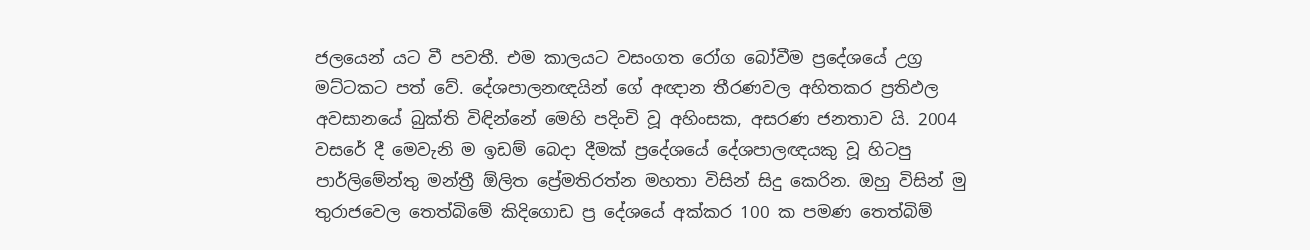ජලයෙන් යට වී පවතී. එම කාලයට වසංගත රෝග බෝවීම ප්‍රදේශයේ උග්‍ර මට්ටකට පත් වේ. දේශපාලනඥයින් ගේ අඥාන තීරණවල අහිතකර ප්‍රතිඵල අවසානයේ බුක්ති විඳින්නේ මෙහි පදිංචි වූ අහිංසක, අසරණ ජනතාව යි. 2004 වසරේ දී මෙවැනි ම ඉඩම් බෙදා දීමක් ප්‍රදේශයේ දේශපාලඥයකු වූ හිටපු පාර්ලිමේන්තු මන්ත්‍රී ඕලිත ප්‍රේමතිරත්න මහතා විසින් සිදු කෙරින. ඔහු විසින් මු තුරාජවෙල තෙත්බිමේ කිදිගොඩ ප්‍ර දේශයේ අක්කර 100 ක පමණ තෙත්බිම්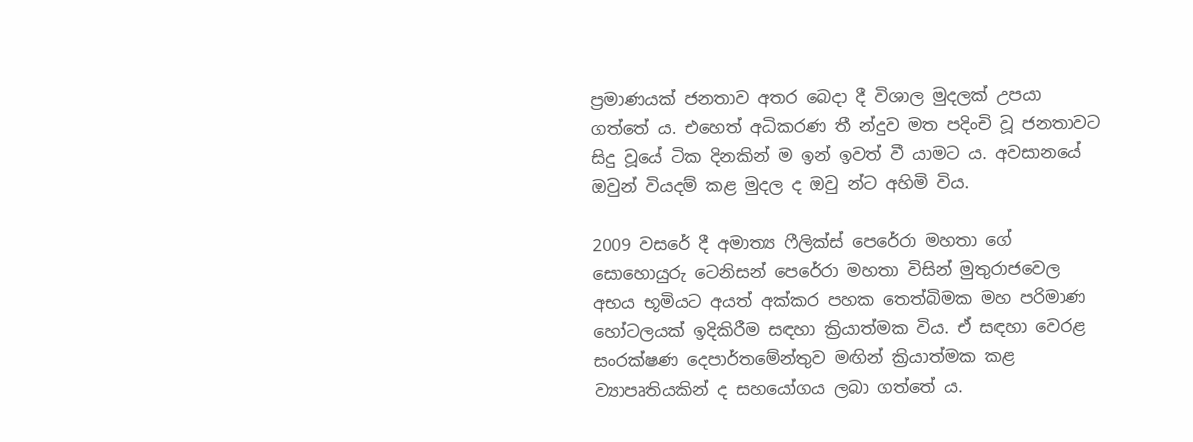ප්‍රමාණයක් ජනතාව අතර බෙදා දී විශාල මුදලක් උපයා ගත්තේ ය. එහෙත් අධිකරණ තී න්දුව මත පදිංචි වූ ජනතාවට සිදු වූයේ ටික දිනකින් ම ඉන් ඉවත් වී යාමට ය. අවසානයේ ඔවුන් වියදම් කළ මුදල ද ඔවු න්ට අහිමි විය.

2009 වසරේ දී අමාත්‍ය ෆීලික්ස් පෙරේරා මහතා ගේ සොහොයුරු ටෙනිසන් පෙරේරා මහතා විසින් මුතුරාජවෙල අභය භූමියට අයත් අක්කර පහක තෙත්බිමක මහ පරිමාණ හෝටලයක් ඉදිකිරීම සඳහා ක්‍රියාත්මක විය. ඒ සඳහා වෙරළ සංරක්ෂණ දෙපාර්තමේන්තුව මඟින් ක්‍රියාත්මක කළ ව්‍යාපෘතියකින් ද සහයෝගය ලබා ගත්තේ ය.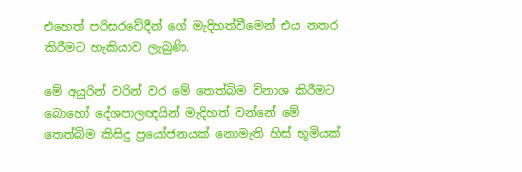එහෙත් පරිසරවේදීන් ගේ මැදිහත්වීමෙන් එය නතර කිරීමට හැකියාව ලැබුණි.

මේ අයුරින් වරින් වර මේ තෙත්බිම විනාශ කිරීමට බොහෝ දේශපාලඥයින් මැදිහත් වන්නේ මේ තෙත්බිම කිසිදු ප්‍රයෝජනයක් නොමැති හිස් භූමියක්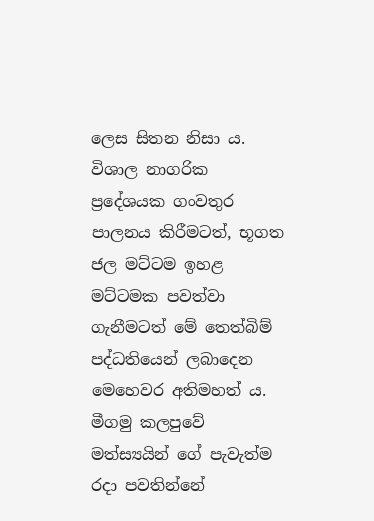ලෙස සිතන නිසා ය. විශාල නාගරික ප්‍රදේශයක ගංවතුර පාලනය කිරීමටත්, භූගත ජල මට්ටම ඉහළ මට්ටමක පවත්වා ගැනීමටත් මේ තෙත්බිම් පද්ධතියෙන් ලබාදෙන මෙහෙවර අතිමහත් ය. මීගමු කලපුවේ මත්ස්‍යයින් ගේ පැවැත්ම රදා පවතින්නේ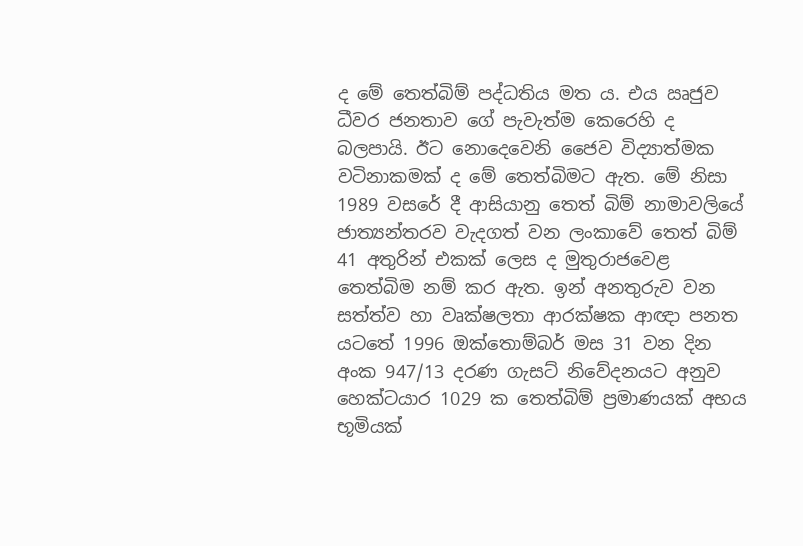ද මේ තෙත්බිම් පද්ධතිය මත ය. එය ඍජුව ධීවර ජනතාව ගේ පැවැත්ම කෙරෙහි ද බලපායි. ඊට නොදෙවෙනි ජෛව විද්‍යාත්මක වටිනාකමක් ද මේ තෙත්බිමට ඇත. මේ නිසා 1989 වසරේ දී ආසියානු තෙත් බිම් නාමාවලියේ ජාත්‍යන්තරව වැදගත් වන ලංකාවේ තෙත් බිම් 41 අතුරින් එකක් ලෙස ද මුතුරාජවෙළ තෙත්බිම නම් කර ඇත. ඉන් අනතුරුව වන සත්ත්ව හා වෘක්ෂලතා ආරක්ෂක ආඥා පනත යටතේ 1996 ඔක්තොම්බර් මස 31 වන දින අංක 947/13 දරණ ගැසට් නිවේදනයට අනුව හෙක්ටයාර 1029 ක තෙත්බිම් ප්‍රමාණයක් අභය භූමියක්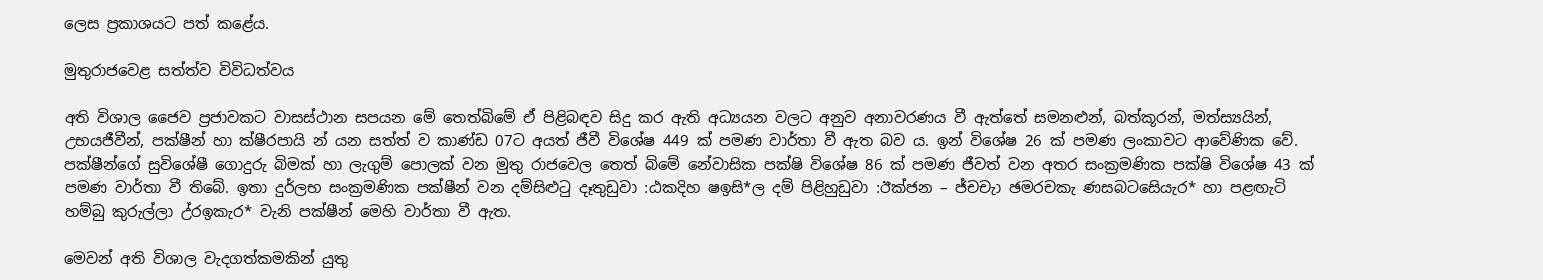ලෙස ප්‍රකාශයට පත් කළේය.

මුතුරාජවෙළ සත්ත්ව විවිධත්වය

අති විශාල ජෛව ප්‍රජාවකට වාසස්ථාන සපයන මේ තෙත්බිමේ ඒ පිළිබඳව සිදු කර ඇති අධ්‍යයන වලට අනුව අනාවරණය වී ඇත්තේ සමනළුන්, බත්කූරන්, මත්ස්‍යයින්, උභයජීවීන්, පක්ෂීන් හා ක්ෂීරපායි න් යන සත්ත් ව කාණ්ඩ 07ට අයත් ජීවී විශේෂ 449 ක් පමණ වාර්තා වී ඇත බව ය. ඉන් විශේෂ 26 ක් පමණ ලංකාවට ආවේණික වේ. පක්ෂීන්ගේ සුවිශේෂී ගොදුරු බිමක් හා ලැගුම් පොලක් වන මුතු රාජවෙල තෙත් බිමේ නේවාසික පක්ෂි විශේෂ 86 ක් පමණ ජීවත් වන අතර සංක්‍රමණික පක්ෂි විශේෂ 43 ක් පමණ වාර්තා වී තිබේ. ඉතා දුර්ලභ සංක්‍රමණික පක්ෂීන් වන දම්සිළුටු දෑතුඩුවා :ඨකදිහ ෂඉසි*ල දම් පිළිහුඩුවා :ඊක්ජන – ජ්චචැා ඡමරචකැ ණසබටසෙියැර* හා පළඟැටි හම්බු කුරුල්ලා උ්රඉකැර* වැනි පක්ෂීන් මෙහි වාර්තා වී ඇත.

මෙවන් අති විශාල වැදගත්කමකින් යුතු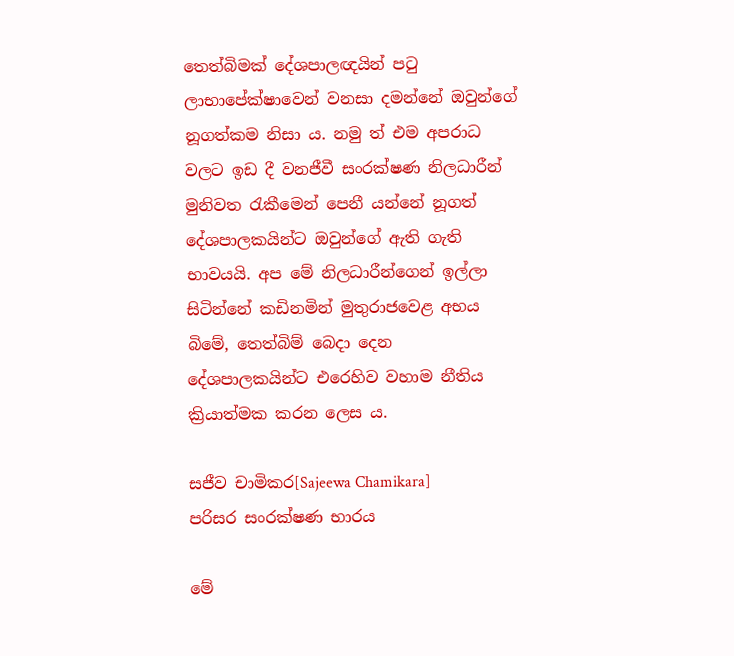තෙත්බිමක් දේශපාලඥයින් පටු ලාභාපේක්ෂාවෙන් වනසා දමන්නේ ඔවුන්ගේ නූගත්කම නිසා ය. නමු ත් එම අපරාධ වලට ඉඩ දී වනජීවී සංරක්ෂණ නිලධාරීන් මුනිවත රැකීමෙන් පෙනී යන්නේ නූගත් දේශපාලකයින්ට ඔවුන්ගේ ඇති ගැති භාවයයි. අප මේ නිලධාරීන්ගෙන් ඉල්ලා සිටින්නේ කඩිනමින් මුතුරාජවෙළ අභය බිමේ, තෙත්බිම් බෙදා දෙන දේශපාලකයින්ට එරෙහිව වහාම නීතිය ක්‍රියාත්මක කරන ලෙස ය.

සජීව චාමිකර[Sajeewa Chamikara]
පරිසර සංරක්ෂණ භාරය

මේ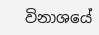විනාශයේ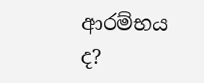ආරම්භය ද?